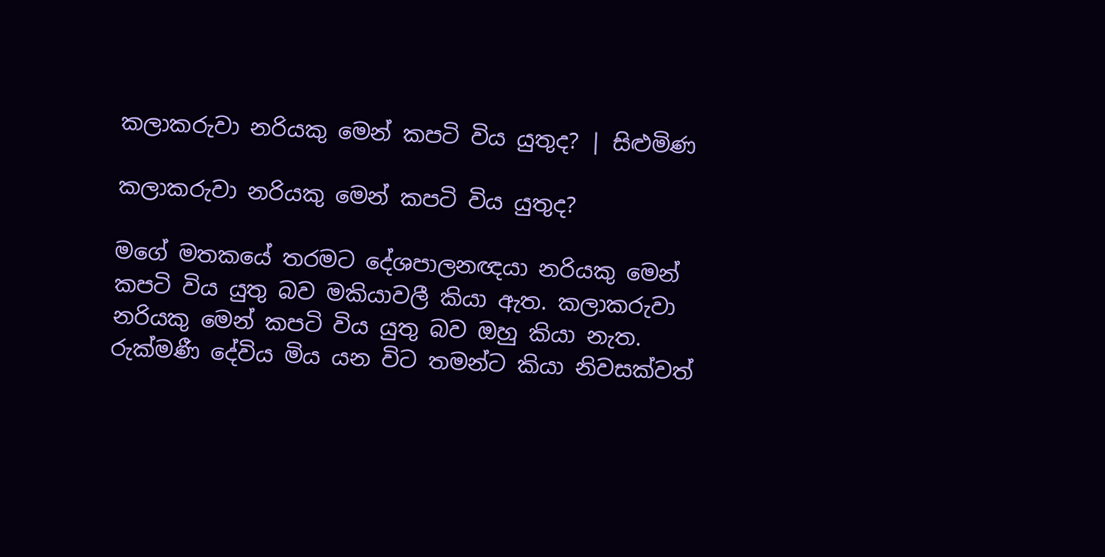කලාකරුවා නරියකු මෙන් කපටි විය යුතුද? | සිළුමිණ

කලාකරුවා නරියකු මෙන් කපටි විය යුතුද?

මගේ මතකයේ තරමට දේශපාලනඥයා නරියකු මෙන් කපටි විය යුතු බව මකියාවලී කියා ඇත. කලාකරුවා නරියකු මෙන් කපටි විය යුතු බව ඔහු කියා නැත. රුක්මණී දේවිය මිය යන විට තමන්ට කියා නිවසක්වත්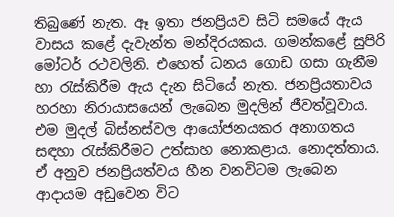තිබුණේ නැත. ඈ ඉතා ජනප්‍රියව සිටි සමයේ ඇය වාසය කළේ දැවැන්ත මන්දිරයකය. ගමන්කළේ සුපිරි මෝටර් රථවලිනි. එහෙත් ධනය ගොඩ ගසා ගැනීම හා රැස්කිරීම ඇය දැන සිටියේ නැත. ජනප්‍රියතාවය හරහා නිරායාසයෙන් ලැබෙන මුදලින් ජීවත්වූවාය. එම මුදල් බිස්නස්වල ආයෝජනයකර අනාගතය සඳහා රැස්කිරීමට උත්සාහ නොකළාය. නොදත්තාය. ඒ අනුව ජනප්‍රියත්වය හීන වනවිටම ලැබෙන ආදායම අඩුවෙන විට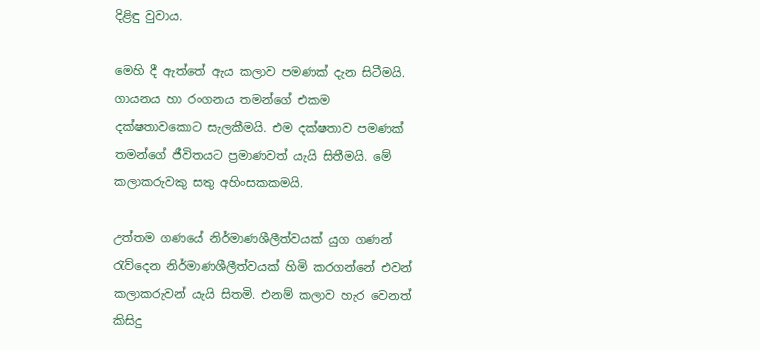දිළිඳු වුවාය.

මෙහි දී ඇත්තේ ඇය කලාව පමණක් දැන සිටීමයි. ගායනය හා රංගනය තමන්ගේ එකම දක්ෂතාවකොට සැලකීමයි. එම දක්ෂතාව පමණක් තමන්ගේ ජීවිතයට ප්‍රමාණවත් යැයි සිතීමයි. මේ කලාකරුවකු සතු අහිංසකකමයි.

උත්තම ගණයේ නිර්මාණශීලීත්වයක් යුග ගණන් රැව්දෙන නිර්මාණශීලීත්වයක් හිමි කරගන්නේ එවන් කලාකරුවන් යැයි සිතමි. එනම් කලාව හැර වෙනත් කිසිදු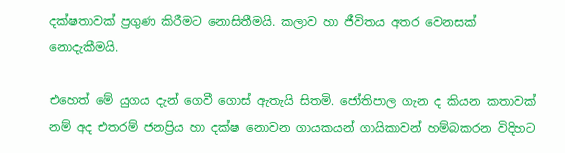දක්ෂතාවක් ප්‍රගුණ කිරීමට නොසිතීමයි. කලාව හා ජීවිතය අතර වෙනසක් නොදැකීමයි.

එහෙත් මේ යුගය දැන් ගෙවී ගොස් ඇතැයි සිතමි. ජෝතිපාල ගැන ද කියන කතාවක් නම් අද එතරම් ජනප්‍රිය හා දක්ෂ නොවන ගායකයන් ගායිකාවන් හම්බකරන විදිහට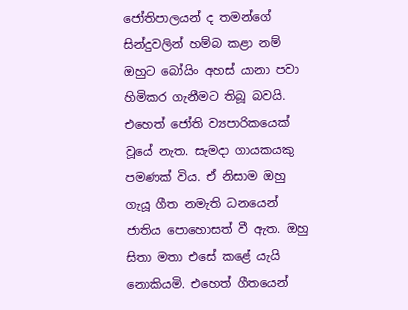ජෝතිපාලයන් ද තමන්ගේ සින්දුවලින් හම්බ කළා නම් ඔහුට බෝයිං අහස් යානා පවා හිමිකර ගැනීමට තිබූ බවයි. එහෙත් ජෝති ව්‍යපාරිකයෙක් වූයේ නැත. සැමදා ගායකයකු පමණක් විය. ඒ නිසාම ඔහු ගැයූ ගීත නමැති ධනයෙන් ජාතිය පොහොසත් වී ඇත. ඔහු සිතා මතා එසේ කළේ යැයි නොකියමි. එහෙත් ගීතයෙන්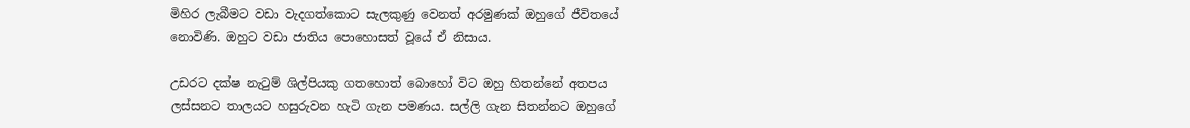මිහිර ලැබීමට වඩා වැදගත්කොට සැලකුණු වෙනත් අරමුණක් ඔහුගේ ජීවිතයේ නොවිණි. ඔහුට වඩා ජාතිය පොහොසත් වූයේ ඒ නිසාය.

උඩරට දක්ෂ නැටුම් ශිල්පියකු ගතහොත් බොහෝ විට ඔහු හිතන්නේ අතපය ලස්සනට තාලයට හසුරුවන හැටි ගැන පමණය. සල්ලි ගැන සිතන්නට ඔහුගේ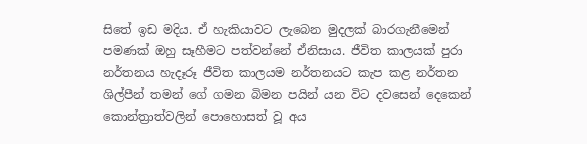සිතේ ඉඩ මදිය. ඒ හැකියාවට ලැබෙන මුදලක් බාරගැනීමෙන් පමණක් ඔහු සෑහීමට පත්වන්නේ ඒනිසාය. ජීවිත කාලයක් පුරා නර්තනය හැදෑරූ ජීවිත කාලයම නර්තනයට කැප කළ නර්තන ශිල්පීන් තමන් ගේ ගමන බිමන පයින් යන විට දවසෙන් දෙකෙන් කොන්ත්‍රාත්වලින් පොහොසත් වූ අය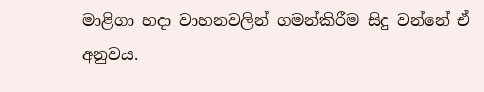මාළිගා හදා වාහනවලින් ගමන්කිරීම සිදු වන්නේ ඒ අනුවය.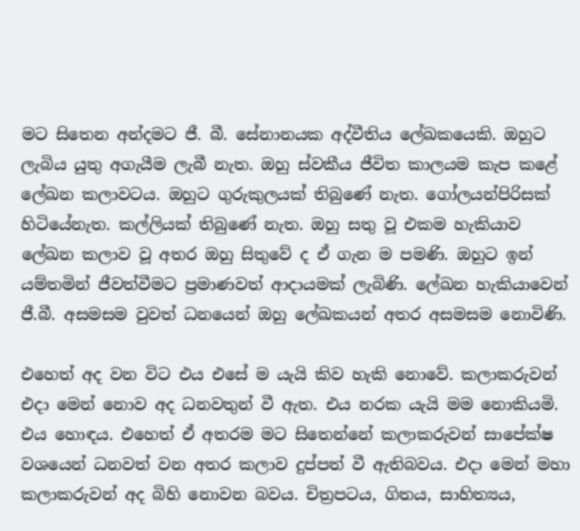මට සිතෙන අන්දමට ජී. බී. සේනානයක අද්වීතිය ලේඛකයෙකි. ඔහුට ලැබිය යුතු අගැයීම ලැබී නැත. ඔහු ස්වකීය ජීවිත කාලයම කැප කළේ ලේඛන කලාවටය. ඔහුට ගුරුකුලයක් තිබුණේ නැත. ගෝලයන්පිරිසක් හිටියේනැත. කල්ලියක් තිබුණේ නැත. ඔහු සතු වූ එකම හැකියාව ලේඛන කලාව වූ අතර ඔහු සිතුවේ ද ඒ ගැන ම පමණි. ඔහුට ඉන් යම්තමින් ජීවත්වීමට ප්‍රමාණවත් ආදායමක් ලැබිණි. ලේඛන හැකියාවෙන් ජී.බී. අසමසම වුවත් ධනයෙන් ඔහු ලේඛකයන් අතර අසමසම නොවිණි.

එහෙත් අද වන විට එය එසේ ම යැයි කිව හැකි නොවේ. කලාකරුවන් එදා මෙන් නොව අද ධනවතුන් වී ඇත. එය නරක යැයි මම නොකියමි. එය හොඳය. එහෙත් ඒ අතරම මට සිතෙන්නේ කලාකරුවන් සාපේක්ෂ වශයෙන් ධනවත් වන අතර කලාව දුප්පත් වී ඇතිබවය. එදා මෙන් මහා කලාකරුවන් අද බිහි නොවන බවය. චිත්‍රපටය, ගිතය, සාහිත්‍යය,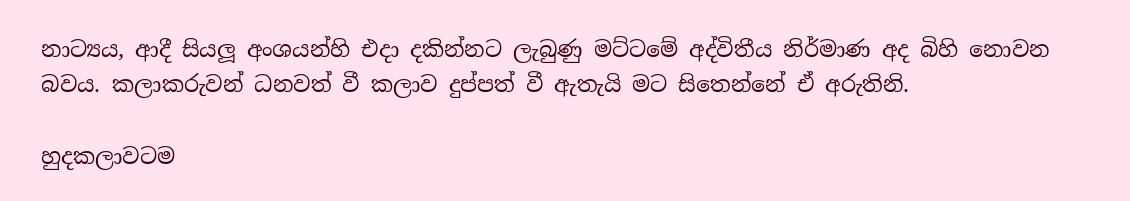නාට්‍යය, ආදී සියලූ අංශයන්හි එදා දකින්නට ලැබුණු මට්ටමේ අද්විතීය නිර්මාණ අද බිහි නොවන බවය. කලාකරුවන් ධනවත් වී කලාව දුප්පත් වී ඇතැයි මට සිතෙන්නේ ඒ අරුතිනි.

හුදකලාවටම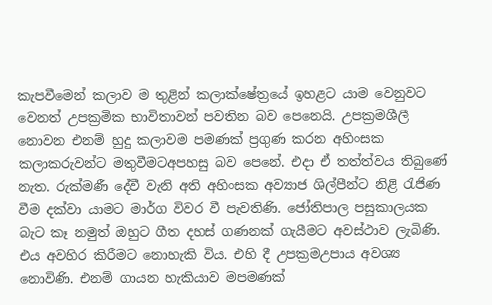කැපවීමෙන් කලාව ම තුළින් කලාක්ෂේත්‍රයේ ඉහළට යාම වෙනුවට වෙනත් උපක්‍රමික භාවිතාවන් පවතින බව පෙනෙයි. උපක්‍රමශීලී නොවන එනම් හුදු කලාවම පමණක් ප්‍රගුණ කරන අහිංසක කලාකරුවන්ට මතුවීමටඅපහසු බව පෙනේ. එදා ඒ තත්ත්වය තිබුණේ නැත. රුක්මණී දේවී වැනි අති අහිංසක අව්‍යාජ ශිල්පීන්ට නිළි රැජිණ වීම දක්වා යාමට මාර්ග විවර වී පැවතිණි. ජෝතිපාල පසුකාලයක බැට කෑ නමුත් ඔහුට ගීත දහස් ගණනක් ගැයීමට අවස්ථාව ලැබිණි. එය අවහිර කිරීමට නොහැකි විය. එහි දී උපක්‍රමඋපාය අවශ්‍ය නොවිණි. එනම් ගායන හැකියාව මපමණක්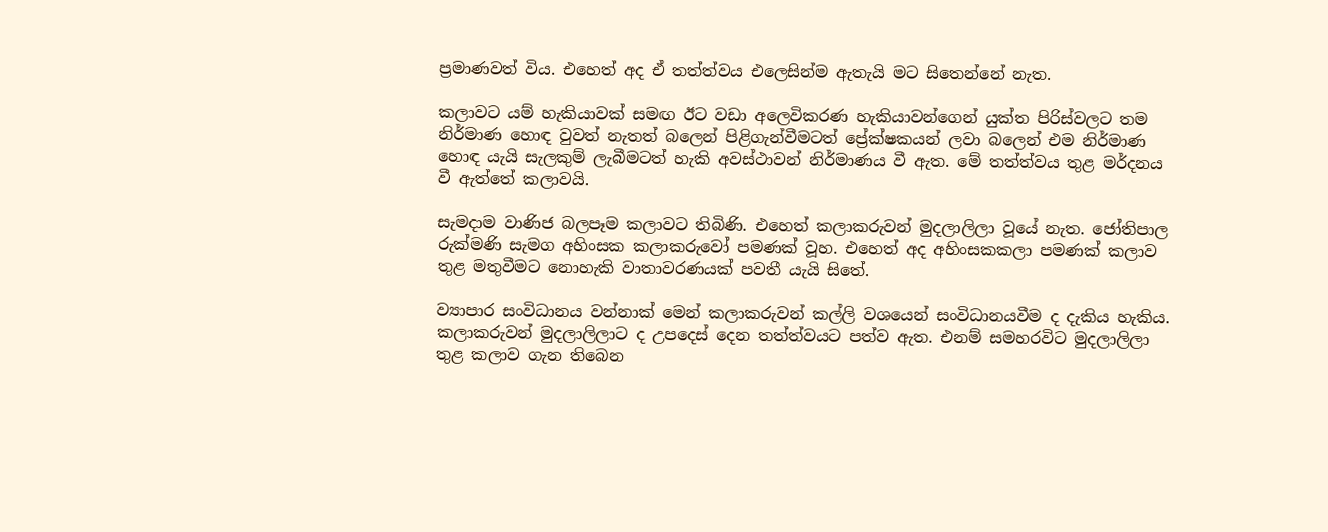ප්‍රමාණවත් විය. එහෙත් අද ඒ තත්ත්වය එලෙසින්ම ඇතැයි මට සිතෙන්නේ නැත.

කලාවට යම් හැකියාවක් සමඟ ඊට වඩා අලෙවිකරණ හැකියාවන්ගෙන් යුක්ත පිරිස්වලට තම නිර්මාණ හොඳ වුවත් නැතත් බලෙන් පිළිගැන්වීමටත් ප්‍රේක්ෂකයන් ලවා බලෙන් එම නිර්මාණ හොඳ යැයි සැලකුම් ලැබීමටත් හැකි අවස්ථාවන් නිර්මාණය වී ඇත. මේ තත්ත්වය තුළ මර්දනය වී ඇත්තේ කලාවයි.

සැමදාම වාණිජ බලපෑම කලාවට තිබිණි. එහෙත් කලාකරුවන් මුදලාලිලා වූයේ නැත. ජෝතිපාල රුක්මණි සැමග අහිංසක කලාකරුවෝ පමණක් වූහ. එහෙත් අද අහිංසකකලා පමණක් කලාව තුළ මතුවීමට නොහැකි වාතාවරණයක් පවතී යැයි සිතේ.

ව්‍යාපාර සංවිධානය වන්නාක් මෙන් කලාකරුවන් කල්ලි වශයෙන් සංවිධානයවීම ද දැකිය හැකිය. කලාකරුවන් මුදලාලිලාට ද උපදෙස් දෙන තත්ත්වයට පත්ව ඇත. එනම් සමහරවිට මුදලාලිලා තුළ කලාව ගැන තිබෙන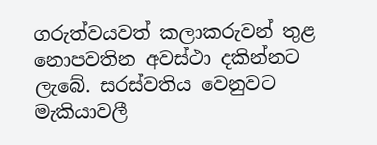ගරුත්වයවත් කලාකරුවන් තුළ නොපවතින අවස්ථා දකින්නට ලැබේ. සරස්වතිය වෙනුවට මැකියාවලී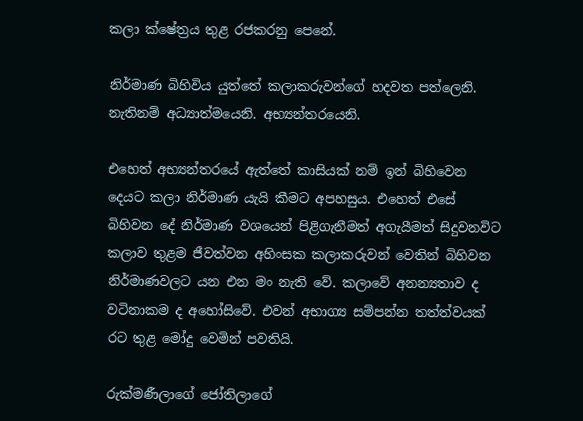කලා ක්ෂේත්‍රය තුළ රජකරනු පෙනේ.

නිර්මාණ බිහිවිය යුත්තේ කලාකරුවන්ගේ හදවත පත්ලෙනි. නැතිනම් අධ්‍යාත්මයෙනි. අභ්‍යන්තරයෙනි.

එහෙත් අභ්‍යන්තරයේ ඇත්තේ කාසියක් නම් ඉන් බිහිවෙන දෙයට කලා නිර්මාණ යැයි කීමට අපහසුය. එහෙත් එසේ බිහිවන දේ නිර්මාණ වශයෙන් පිළිගැනීමත් අගැයීමත් සිදුවනවිට කලාව තුළම ජීවත්වන අහිංසක කලාකරුවන් වෙතින් බිහිවන නිර්මාණවලට යන එන මං නැති වේ. කලාවේ අනන්‍යතාව ද වටිනාකම ද අහෝසිවේ. එවන් අභාග්‍ය සම්පන්න තත්ත්වයක් රට තුළ මෝදු වෙමින් පවතියි.

රුක්මණීලාගේ ජෝතිලාගේ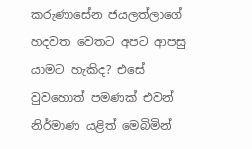කරුණාසේන ජයලත්ලාගේ හදවත වෙතට අපට ආපසු යාමට හැකිද? එසේ වුවහොත් පමණක් එවන් නිර්මාණ යළිත් මෙබිමින්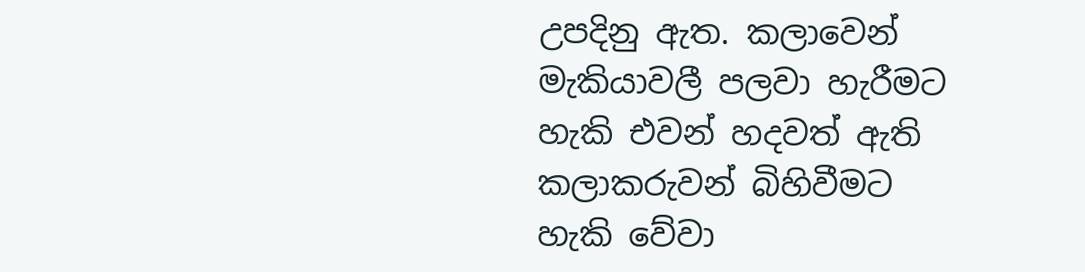උපදිනු ඇත. කලාවෙන් මැකියාවලී පලවා හැරීමට හැකි එවන් හදවත් ඇති කලාකරුවන් බිහිවීමට හැකි වේවා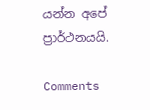යන්න අපේ ප්‍රාර්ථනයයි.

Comments